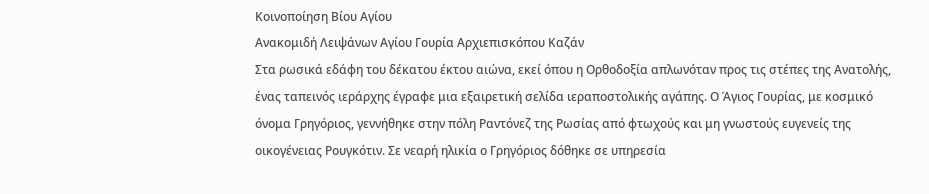Κοινοποίηση Βίου Αγίου
Ανακομιδή Λειψάνων Αγίου Γουρία Αρχιεπισκόπου Καζάν
Στα ρωσικά εδάφη του δέκατου έκτου αιώνα, εκεί όπου η Ορθοδοξία απλωνόταν προς τις στέπες της Ανατολής, ένας ταπεινός ιεράρχης έγραφε μια εξαιρετική σελίδα ιεραποστολικής αγάπης. Ο Άγιος Γουρίας, με κοσμικό όνομα Γρηγόριος, γεννήθηκε στην πόλη Ραντόνεζ της Ρωσίας από φτωχούς και μη γνωστούς ευγενείς της οικογένειας Ρουγκότιν. Σε νεαρή ηλικία ο Γρηγόριος δόθηκε σε υπηρεσία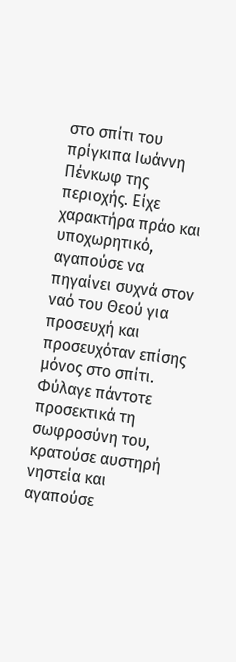στο σπίτι του πρίγκιπα Ιωάννη Πένκωφ της περιοχής. Είχε χαρακτήρα πράο και υποχωρητικό, αγαπούσε να πηγαίνει συχνά στον ναό του Θεού για προσευχή και προσευχόταν επίσης μόνος στο σπίτι.
Φύλαγε πάντοτε προσεκτικά τη σωφροσύνη του, κρατούσε αυστηρή νηστεία και αγαπούσε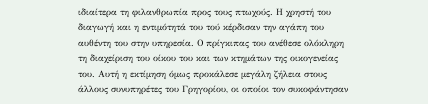ιδιαίτερα τη φιλανθρωπία προς τους πτωχούς. Η χρηστή του διαγωγή και η εντιμότητά του τού κέρδισαν την αγάπη του αυθέντη του στην υπηρεσία. Ο πρίγκιπας του ανέθεσε ολόκληρη τη διαχείριση του οίκου του και των κτημάτων της οικογενείας του. Αυτή η εκτίμηση όμως προκάλεσε μεγάλη ζήλεια στους άλλους συνυπηρέτες του Γρηγορίου, οι οποίοι τον συκοφάντησαν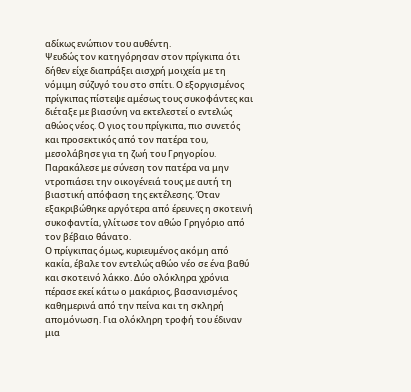αδίκως ενώπιον του αυθέντη.
Ψευδώς τον κατηγόρησαν στον πρίγκιπα ότι δήθεν είχε διαπράξει αισχρή μοιχεία με τη νόμιμη σύζυγό του στο σπίτι. Ο εξοργισμένος πρίγκιπας πίστεψε αμέσως τους συκοφάντες και διέταξε με βιασύνη να εκτελεστεί ο εντελώς αθώος νέος. Ο γιος του πρίγκιπα, πιο συνετός και προσεκτικός από τον πατέρα του, μεσολάβησε για τη ζωή του Γρηγορίου. Παρακάλεσε με σύνεση τον πατέρα να μην ντροπιάσει την οικογένειά τους με αυτή τη βιαστική απόφαση της εκτέλεσης. Όταν εξακριβώθηκε αργότερα από έρευνες η σκοτεινή συκοφαντία, γλίτωσε τον αθώο Γρηγόριο από τον βέβαιο θάνατο.
Ο πρίγκιπας όμως, κυριευμένος ακόμη από κακία, έβαλε τον εντελώς αθώο νέο σε ένα βαθύ και σκοτεινό λάκκο. Δύο ολόκληρα χρόνια πέρασε εκεί κάτω ο μακάριος, βασανισμένος καθημερινά από την πείνα και τη σκληρή απομόνωση. Για ολόκληρη τροφή του έδιναν μια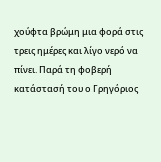χούφτα βρώμη μια φορά στις τρεις ημέρες και λίγο νερό να πίνει. Παρά τη φοβερή κατάστασή του ο Γρηγόριος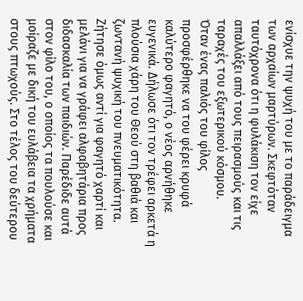ενίσχυε την ψυχή του με το παράδειγμα των αρχαίων μαρτύρων. Σκεφτόταν ταυτόχρονα ότι η φυλάκιση τον είχε απαλλάξει από τους πειρασμούς και τις ταραχές του εξωτερικού κόσμου.
Όταν ένας παλιός του φίλος προσφέρθηκε να του φέρει κρυφά καλύτερο φαγητό, ο νέος αρνήθηκε ευγενικά. Δήλωσε ότι τον τρέφει αρκετά η πλούσια χάρη του Θεού στη βαθιά και ζωντανή ψυχική του πνευματικότητα. Ζήτησε όμως αντί για φαγητό χαρτί και μελάνι για να γράφει αλφαβητάρια προς διδασκαλία των παιδιών. Παρέδιδε αυτά στον φίλο του, ο οποίος τα πουλούσε και μοίραζε με δική του ευλάβεια τα χρήματα στους πτωχούς. Στο τέλος του δεύτερου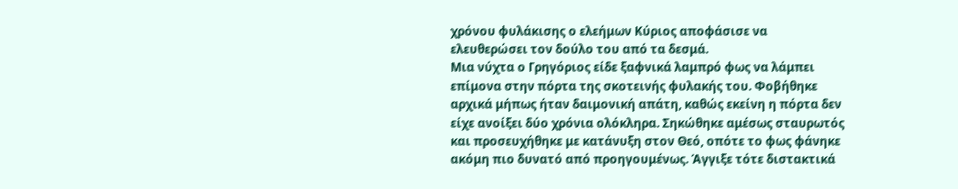χρόνου φυλάκισης ο ελεήμων Κύριος αποφάσισε να ελευθερώσει τον δούλο του από τα δεσμά.
Μια νύχτα ο Γρηγόριος είδε ξαφνικά λαμπρό φως να λάμπει επίμονα στην πόρτα της σκοτεινής φυλακής του. Φοβήθηκε αρχικά μήπως ήταν δαιμονική απάτη, καθώς εκείνη η πόρτα δεν είχε ανοίξει δύο χρόνια ολόκληρα. Σηκώθηκε αμέσως σταυρωτός και προσευχήθηκε με κατάνυξη στον Θεό, οπότε το φως φάνηκε ακόμη πιο δυνατό από προηγουμένως. Άγγιξε τότε διστακτικά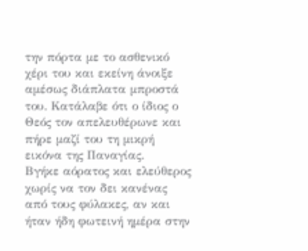την πόρτα με το ασθενικό χέρι του και εκείνη άνοιξε αμέσως διάπλατα μπροστά του. Κατάλαβε ότι ο ίδιος ο Θεός τον απελευθέρωνε και πήρε μαζί του τη μικρή εικόνα της Παναγίας.
Βγήκε αόρατος και ελεύθερος χωρίς να τον δει κανένας από τους φύλακες, αν και ήταν ήδη φωτεινή ημέρα στην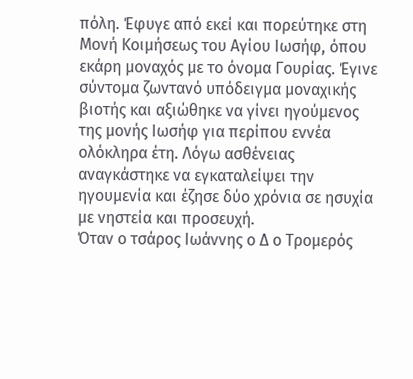πόλη. Έφυγε από εκεί και πορεύτηκε στη Μονή Κοιμήσεως του Αγίου Ιωσήφ, όπου εκάρη μοναχός με το όνομα Γουρίας. Έγινε σύντομα ζωντανό υπόδειγμα μοναχικής βιοτής και αξιώθηκε να γίνει ηγούμενος της μονής Ιωσήφ για περίπου εννέα ολόκληρα έτη. Λόγω ασθένειας αναγκάστηκε να εγκαταλείψει την ηγουμενία και έζησε δύο χρόνια σε ησυχία με νηστεία και προσευχή.
Όταν ο τσάρος Ιωάννης ο Δ ο Τρομερός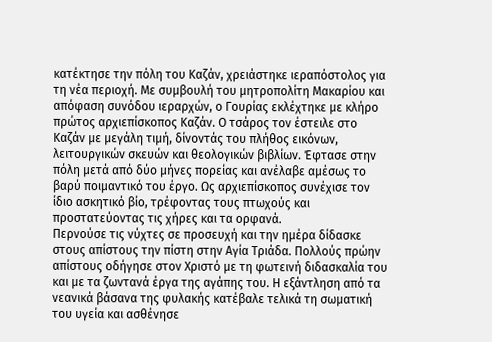κατέκτησε την πόλη του Καζάν, χρειάστηκε ιεραπόστολος για τη νέα περιοχή. Με συμβουλή του μητροπολίτη Μακαρίου και απόφαση συνόδου ιεραρχών, ο Γουρίας εκλέχτηκε με κλήρο πρώτος αρχιεπίσκοπος Καζάν. Ο τσάρος τον έστειλε στο Καζάν με μεγάλη τιμή, δίνοντάς του πλήθος εικόνων, λειτουργικών σκευών και θεολογικών βιβλίων. Έφτασε στην πόλη μετά από δύο μήνες πορείας και ανέλαβε αμέσως το βαρύ ποιμαντικό του έργο. Ως αρχιεπίσκοπος συνέχισε τον ίδιο ασκητικό βίο, τρέφοντας τους πτωχούς και προστατεύοντας τις χήρες και τα ορφανά.
Περνούσε τις νύχτες σε προσευχή και την ημέρα δίδασκε στους απίστους την πίστη στην Αγία Τριάδα. Πολλούς πρώην απίστους οδήγησε στον Χριστό με τη φωτεινή διδασκαλία του και με τα ζωντανά έργα της αγάπης του. Η εξάντληση από τα νεανικά βάσανα της φυλακής κατέβαλε τελικά τη σωματική του υγεία και ασθένησε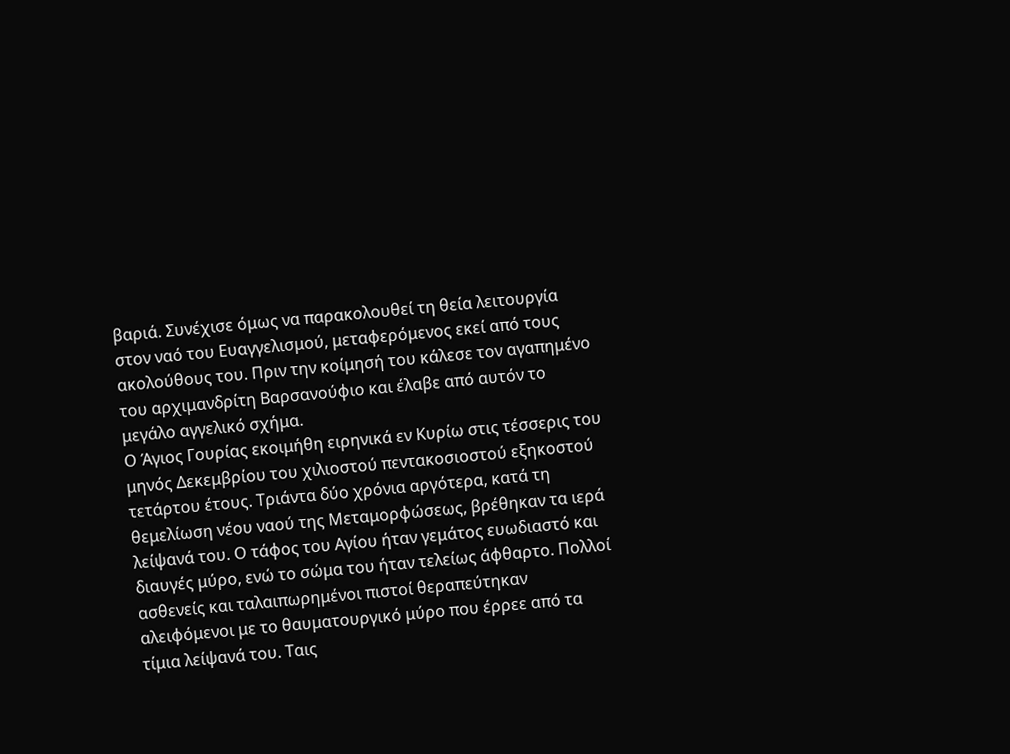βαριά. Συνέχισε όμως να παρακολουθεί τη θεία λειτουργία στον ναό του Ευαγγελισμού, μεταφερόμενος εκεί από τους ακολούθους του. Πριν την κοίμησή του κάλεσε τον αγαπημένο του αρχιμανδρίτη Βαρσανούφιο και έλαβε από αυτόν το μεγάλο αγγελικό σχήμα.
Ο Άγιος Γουρίας εκοιμήθη ειρηνικά εν Κυρίω στις τέσσερις του μηνός Δεκεμβρίου του χιλιοστού πεντακοσιοστού εξηκοστού τετάρτου έτους. Τριάντα δύο χρόνια αργότερα, κατά τη θεμελίωση νέου ναού της Μεταμορφώσεως, βρέθηκαν τα ιερά λείψανά του. Ο τάφος του Αγίου ήταν γεμάτος ευωδιαστό και διαυγές μύρο, ενώ το σώμα του ήταν τελείως άφθαρτο. Πολλοί ασθενείς και ταλαιπωρημένοι πιστοί θεραπεύτηκαν αλειφόμενοι με το θαυματουργικό μύρο που έρρεε από τα τίμια λείψανά του. Ταις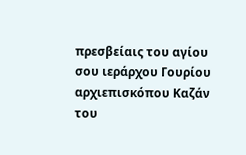πρεσβείαις του αγίου σου ιεράρχου Γουρίου αρχιεπισκόπου Καζάν του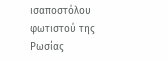ισαποστόλου φωτιστού της Ρωσίας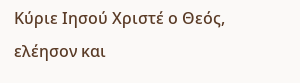Κύριε Ιησού Χριστέ ο Θεός, ελέησον και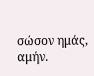σώσον ημάς, αμήν.